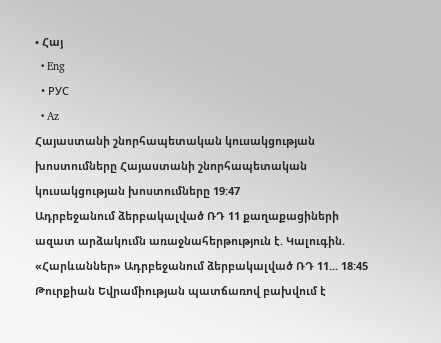• Հայ
  • Eng
  • РУС
  • Az
Հայաստանի շնորհապետական կուսակցության խոստումները Հայաստանի շնորհապետական կուսակցության խոստումները 19:47
Ադրբեջանում ձերբակալված ՌԴ 11 քաղաքացիների ազատ արձակումն առաջնահերթություն է. Կալուգին. «Հարևաններ» Ադրբեջանում ձերբակալված ՌԴ 11... 18:45
Թուրքիան Եվրամիության պատճառով բախվում է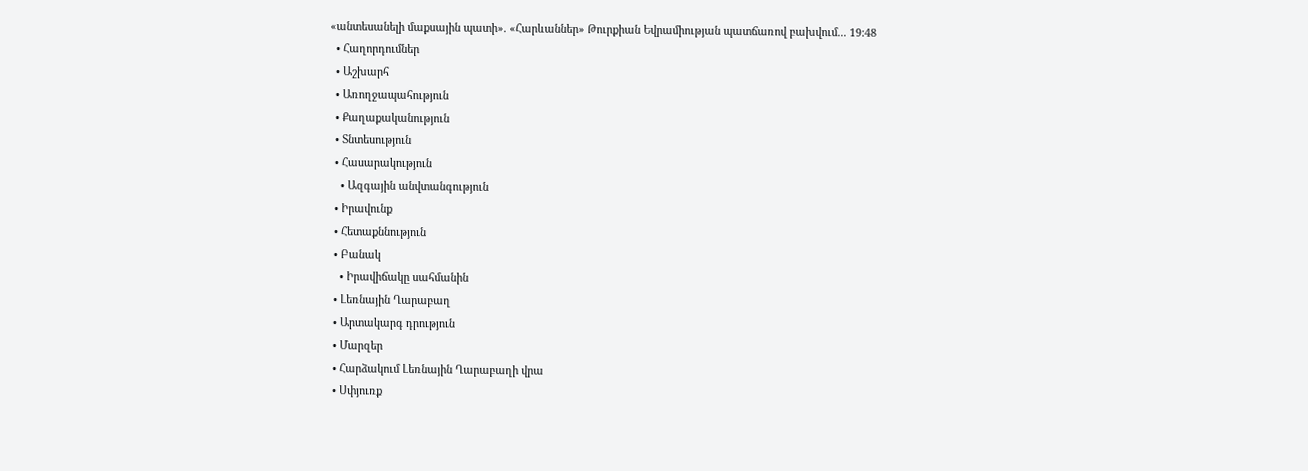«անտեսանելի մաքսային պատի». «Հարևաններ» Թուրքիան Եվրամիության պատճառով բախվում... 19:48
  • Հաղորդումներ
  • Աշխարհ
  • Առողջապահություն
  • Քաղաքականություն
  • Տնտեսություն
  • Հասարակություն
    • Ազգային անվտանգություն
  • Իրավունք
  • Հետաքննություն
  • Բանակ
    • Իրավիճակը սահմանին
  • Լեռնային Ղարաբաղ
  • Արտակարգ դրություն
  • Մարզեր
  • Հարձակում Լեռնային Ղարաբաղի վրա
  • Սփյուռք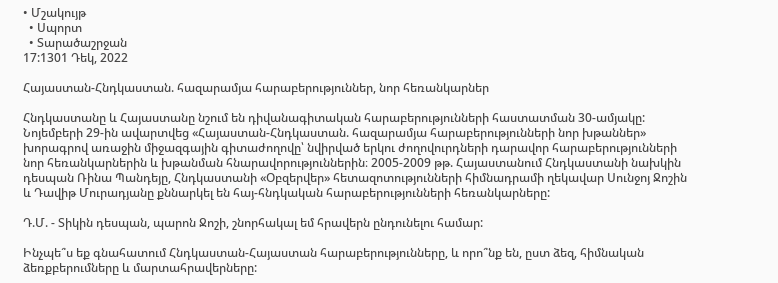• Մշակույթ
  • Սպորտ
  • Տարածաշրջան
17:1301 Դեկ, 2022

Հայաստան-Հնդկաստան. հազարամյա հարաբերություններ, նոր հեռանկարներ

Հնդկաստանը և Հայաստանը նշում են դիվանագիտական հարաբերությունների հաստատման 30-ամյակը: Նոյեմբերի 29-ին ավարտվեց «Հայաստան-Հնդկաստան. հազարամյա հարաբերությունների նոր խթաններ» խորագրով առաջին միջազգային գիտաժողովը՝ նվիրված երկու ժողովուրդների դարավոր հարաբերությունների նոր հեռանկարներին և խթանման հնարավորություններին։ 2005-2009 թթ. Հայաստանում Հնդկաստանի նախկին դեսպան Ռինա Պանդեյը, Հնդկաստանի «Օբզերվեր» հետազոտությունների հիմնադրամի ղեկավար Սունջոյ Ջոշին և Դավիթ Մուրադյանը քննարկել են հայ-հնդկական հարաբերությունների հեռանկարները:

Դ.Մ. - Տիկին դեսպան, պարոն Ջոշի, շնորհակալ եմ հրավերն ընդունելու համար:

Ինչպե՞ս եք գնահատում Հնդկաստան-Հայաստան հարաբերությունները, և որո՞նք են, ըստ ձեզ, հիմնական ձեռքբերումները և մարտահրավերները: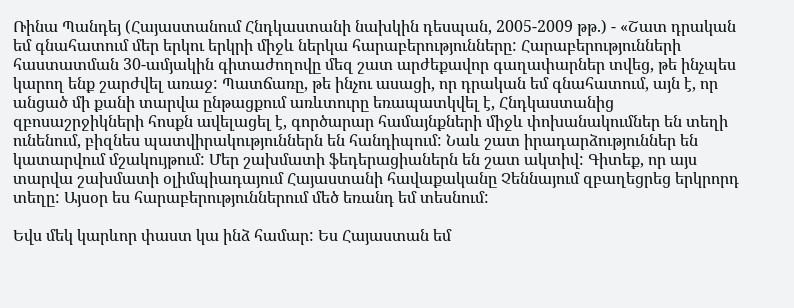Ռինա Պանդեյ (Հայաստանում Հնդկաստանի նախկին դեսպան, 2005-2009 թթ.) - «Շատ դրական եմ գնահատում մեր երկու երկրի միջև ներկա հարաբերությունները: Հարաբերությունների հաստատման 30-ամյակին գիտաժողովը մեզ շատ արժեքավոր գաղափարներ տվեց, թե ինչպես կարող ենք շարժվել առաջ: Պատճառը, թե ինչու ասացի, որ դրական եմ գնահատում, այն է, որ անցած մի քանի տարվա ընթացքում առևտուրը եռապատկվել է, Հնդկաստանից զբոսաշրջիկների հոսքն ավելացել է, գործարար համայնքների միջև փոխանակումներ են տեղի ունենում, բիզնես պատվիրակություններն են հանդիպում: Նաև շատ իրադարձություններ են կատարվում մշակույթում: Մեր շախմատի ֆեդերացիաներն են շատ ակտիվ: Գիտեք, որ այս տարվա շախմատի օլիմպիադայում Հայաստանի հավաքականը Չեննայում զբաղեցրեց երկրորդ տեղը: Այսօր ես հարաբերություններում մեծ եռանդ եմ տեսնում:

Եվս մեկ կարևոր փաստ կա ինձ համար: Ես Հայաստան եմ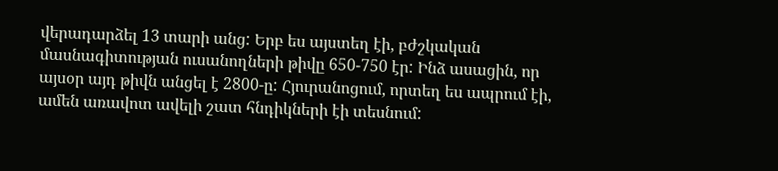վերադարձել 13 տարի անց: Երբ ես այստեղ էի, բժշկական մասնագիտության ուսանողների թիվը 650-750 էր: Ինձ ասացին, որ այսօր այդ թիվն անցել է 2800-ը: Հյուրանոցում, որտեղ ես ապրում էի, ամեն առավոտ ավելի շատ հնդիկների էի տեսնում: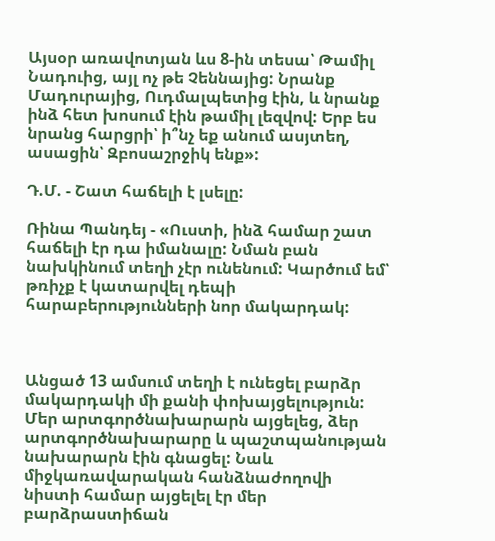Այսօր առավոտյան ևս 8-ին տեսա՝ Թամիլ Նադուից, այլ ոչ թե Չեննայից: Նրանք Մադուրայից, Ուդմալպետից էին, և նրանք ինձ հետ խոսում էին թամիլ լեզվով: Երբ ես նրանց հարցրի՝ ի՞նչ եք անում ասյտեղ, ասացին՝ Զբոսաշրջիկ ենք»:

Դ.Մ. - Շատ հաճելի է լսելը:

Ռինա Պանդեյ - «Ուստի, ինձ համար շատ հաճելի էր դա իմանալը: Նման բան նախկինում տեղի չէր ունենում: Կարծում եմ՝ թռիչք է կատարվել դեպի հարաբերությունների նոր մակարդակ:



Անցած 13 ամսում տեղի է ունեցել բարձր մակարդակի մի քանի փոխայցելություն: Մեր արտգործնախարարն այցելեց, ձեր արտգործնախարարը և պաշտպանության նախարարն էին գնացել: Նաև միջկառավարական հանձնաժողովի նիստի համար այցելել էր մեր բարձրաստիճան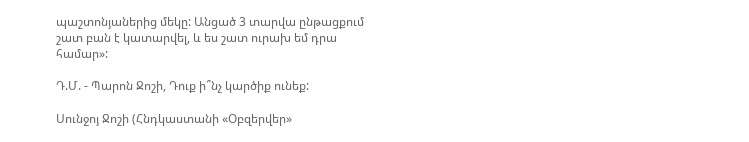պաշտոնյաներից մեկը: Անցած 3 տարվա ընթացքում շատ բան է կատարվել, և ես շատ ուրախ եմ դրա համար»:

Դ.Մ. - Պարոն Ջոշի, Դուք ի՞նչ կարծիք ունեք:

Սունջոյ Ջոշի (Հնդկաստանի «Օբզերվեր»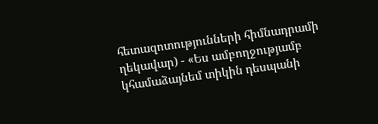հետազոտությունների հիմնադրամի ղեկավար) - «Ես ամբողջությամբ կհամաձայնեմ տիկին դեսպանի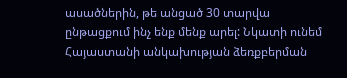ասածներին, թե անցած 30 տարվա ընթացքում ինչ ենք մենք արել: Նկատի ունեմ Հայաստանի անկախության ձեռքբերման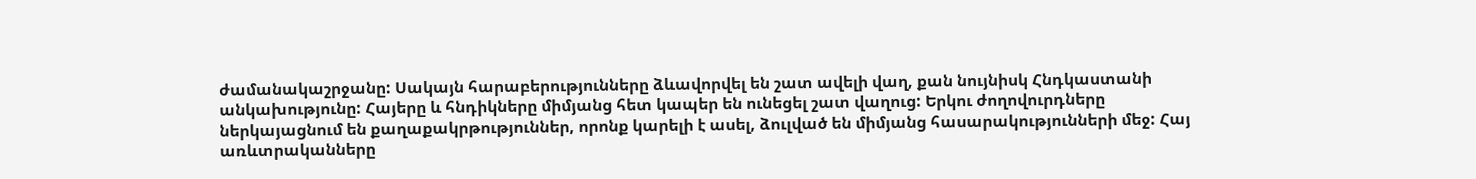ժամանակաշրջանը: Սակայն հարաբերությունները ձևավորվել են շատ ավելի վաղ, քան նույնիսկ Հնդկաստանի անկախությունը: Հայերը և հնդիկները միմյանց հետ կապեր են ունեցել շատ վաղուց: Երկու ժողովուրդները ներկայացնում են քաղաքակրթություններ, որոնք կարելի է ասել, ձուլված են միմյանց հասարակությունների մեջ: Հայ առևտրականները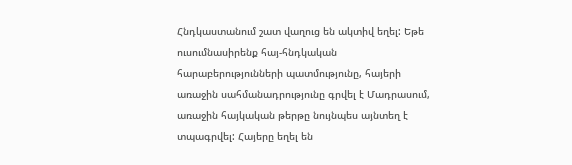Հնդկաստանում շատ վաղուց են ակտիվ եղել: Եթե ուսումնասիրենք հայ-հնդկական հարաբերությունների պատմությունը, հայերի առաջին սահմանադրությունը գրվել է Մադրասում, առաջին հայկական թերթը նույնպես այնտեղ է տպագրվել: Հայերը եղել են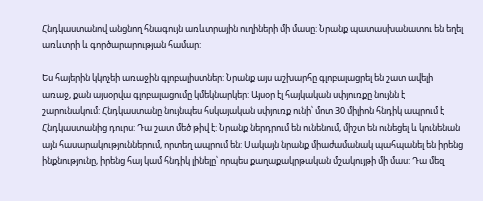Հնդկաստանով անցնող հնագույն առևտրային ուղիների մի մասը: Նրանք պատասխանատու են եղել առևտրի և գործարարության համար:

Ես հայերին կկոչեի առաջին գլոբալիստներ: Նրանք այս աշխարհը գլոբալացրել են շատ ավելի առաջ, քան այսօրվա գլոբալացումը կմեկնարկեր: Այսօր էլ հայկական սփյուռքը նույնն է շարունակում: Հնդկաստանը նույնպես հսկայական սփյուռք ունի՝ մոտ 30 միլիոն հնդիկ ապրում է Հնդկաստանից դուրս: Դա շատ մեծ թիվ է: Նրանք ներդրում են ունենում, միշտ են ունեցել և կունենան այն հասարակություններում, որտեղ ապրում են: Սակայն նրանք միաժամանակ պահպանել են իրենց ինքնությունը, իրենց հայ կամ հնդիկ լինելը՝ որպես քաղաքակրթական մշակույթի մի մաս: Դա մեզ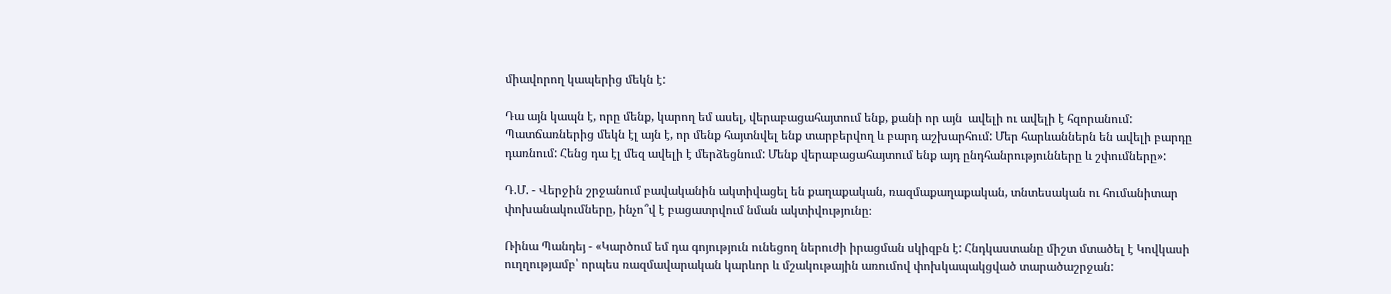միավորող կապերից մեկն է:

Դա այն կապն է, որը մենք, կարող եմ ասել, վերաբացահայտում ենք, քանի որ այն  ավելի ու ավելի է հզորանում: Պատճառներից մեկն էլ այն է, որ մենք հայտնվել ենք տարբերվող և բարդ աշխարհում: Մեր հարևաններն են ավելի բարդը դառնում: Հենց դա էլ մեզ ավելի է մերձեցնում: Մենք վերաբացահայտում ենք այդ ընդհանրությունները և շփումները»:

Դ.Մ. - Վերջին շրջանում բավականին ակտիվացել են քաղաքական, ռազմաքաղաքական, տնտեսական ու հումանիտար փոխանակումները, ինչո՞վ է բացատրվում նման ակտիվությունը։

Ռինա Պանդեյ - «Կարծում եմ դա գոյություն ունեցող ներուժի իրացման սկիզբն է: Հնդկաստանը միշտ մտածել է Կովկասի ուղղությամբ՝ որպես ռազմավարական կարևոր և մշակութային առումով փոխկապակցված տարածաշրջան: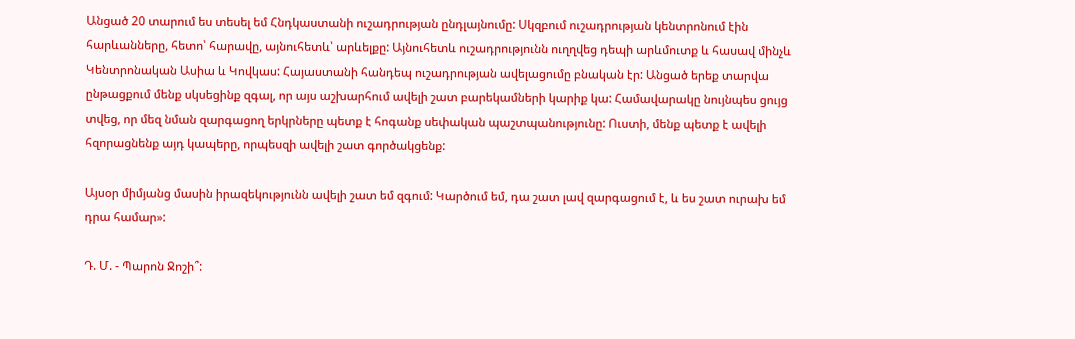Անցած 20 տարում ես տեսել եմ Հնդկաստանի ուշադրության ընդլայնումը: Սկզբում ուշադրության կենտրոնում էին հարևանները, հետո՝ հարավը, այնուհետև՝ արևելքը: Այնուհետև ուշադրությունն ուղղվեց դեպի արևմուտք և հասավ մինչև Կենտրոնական Ասիա և Կովկաս: Հայաստանի հանդեպ ուշադրության ավելացումը բնական էր: Անցած երեք տարվա ընթացքում մենք սկսեցինք զգալ, որ այս աշխարհում ավելի շատ բարեկամների կարիք կա: Համավարակը նույնպես ցույց տվեց, որ մեզ նման զարգացող երկրները պետք է հոգանք սեփական պաշտպանությունը: Ուստի, մենք պետք է ավելի հզորացնենք այդ կապերը, որպեսզի ավելի շատ գործակցենք:

Այսօր միմյանց մասին իրազեկությունն ավելի շատ եմ զգում: Կարծում եմ, դա շատ լավ զարգացում է, և ես շատ ուրախ եմ դրա համար»:

Դ. Մ. - Պարոն Ջոշի՞: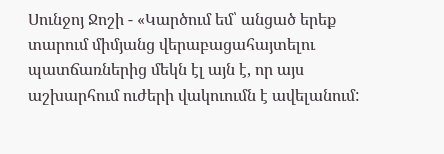Սունջոյ Ջոշի - «Կարծում եմ՝ անցած երեք տարում միմյանց վերաբացահայտելու պատճառներից մեկն էլ այն է, որ այս աշխարհում ուժերի վակուումն է ավելանում: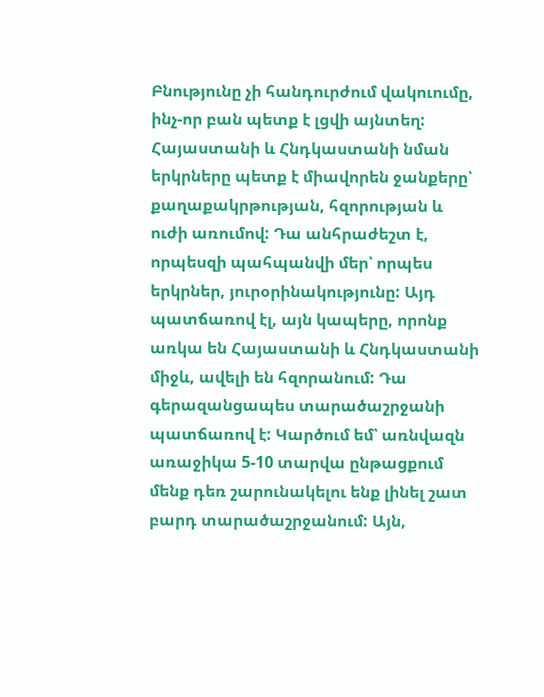Բնությունը չի հանդուրժում վակուումը, ինչ-որ բան պետք է լցվի այնտեղ: Հայաստանի և Հնդկաստանի նման երկրները պետք է միավորեն ջանքերը՝ քաղաքակրթության, հզորության և ուժի առումով: Դա անհրաժեշտ է, որպեսզի պահպանվի մեր՝ որպես երկրներ, յուրօրինակությունը: Այդ պատճառով էլ, այն կապերը, որոնք առկա են Հայաստանի և Հնդկաստանի միջև, ավելի են հզորանում: Դա գերազանցապես տարածաշրջանի պատճառով է: Կարծում եմ՝ առնվազն առաջիկա 5-10 տարվա ընթացքում մենք դեռ շարունակելու ենք լինել շատ բարդ տարածաշրջանում: Այն,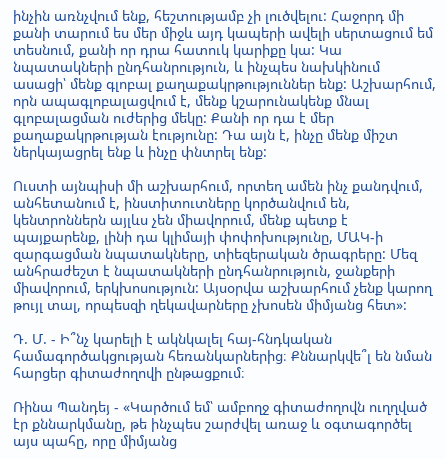ինչին առնչվում ենք, հեշտությամբ չի լուծվելու: Հաջորդ մի քանի տարում ես մեր միջև այդ կապերի ավելի սերտացում եմ տեսնում, քանի որ դրա հատուկ կարիքը կա: Կա նպատակների ընդհանրություն, և ինչպես նախկինում ասացի՝ մենք գլոբալ քաղաքակրթություններ ենք: Աշխարհում, որն ապագլոբալացվում է, մենք կշարունակենք մնալ գլոբալացման ուժերից մեկը: Քանի որ դա է մեր քաղաքակրթության էությունը: Դա այն է, ինչը մենք միշտ ներկայացրել ենք և ինչը փնտրել ենք:

Ուստի այնպիսի մի աշխարհում, որտեղ ամեն ինչ քանդվում, անհետանում է, ինստիտուտները կործանվում են, կենտրոններն այլևս չեն միավորում, մենք պետք է պայքարենք, լինի դա կլիմայի փոփոխությունը, ՄԱԿ-ի զարգացման նպատակները, տիեզերական ծրագրերը: Մեզ անհրաժեշտ է նպատակների ընդհանրություն, ջանքերի միավորում, երկխոսություն: Այսօրվա աշխարհում չենք կարող թույլ տալ, որպեսզի ղեկավարները չխոսեն միմյանց հետ»:

Դ. Մ. - Ի՞նչ կարելի է ակնկալել հայ-հնդկական համագործակցության հեռանկարներից։ Քննարկվե՞լ են նման հարցեր գիտաժողովի ընթացքում։

Ռինա Պանդեյ - «Կարծում եմ՝ ամբողջ գիտաժողովն ուղղված էր քննարկմանը, թե ինչպես շարժվել առաջ և օգտագործել այս պահը, որը միմյանց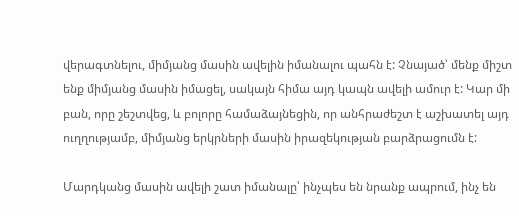վերագտնելու, միմյանց մասին ավելին իմանալու պահն է: Չնայած՝ մենք միշտ ենք միմյանց մասին իմացել, սակայն հիմա այդ կապն ավելի ամուր է: Կար մի բան, որը շեշտվեց, և բոլորը համաձայնեցին, որ անհրաժեշտ է աշխատել այդ ուղղությամբ, միմյանց երկրների մասին իրազեկության բարձրացումն է:

Մարդկանց մասին ավելի շատ իմանալը՝ ինչպես են նրանք ապրում, ինչ են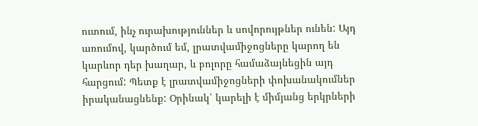ուտում, ինչ ուրախություններ և սովորույթներ ունեն: Այդ առումով, կարծում եմ, լրատվամիջոցները կարող են կարևոր դեր խաղար, և բոլորը համաձայնեցին այդ հարցում: Պետք է լրատվամիջոցների փոխանակումներ իրականացնենք: Օրինակ՝ կարելի է միմյանց երկրների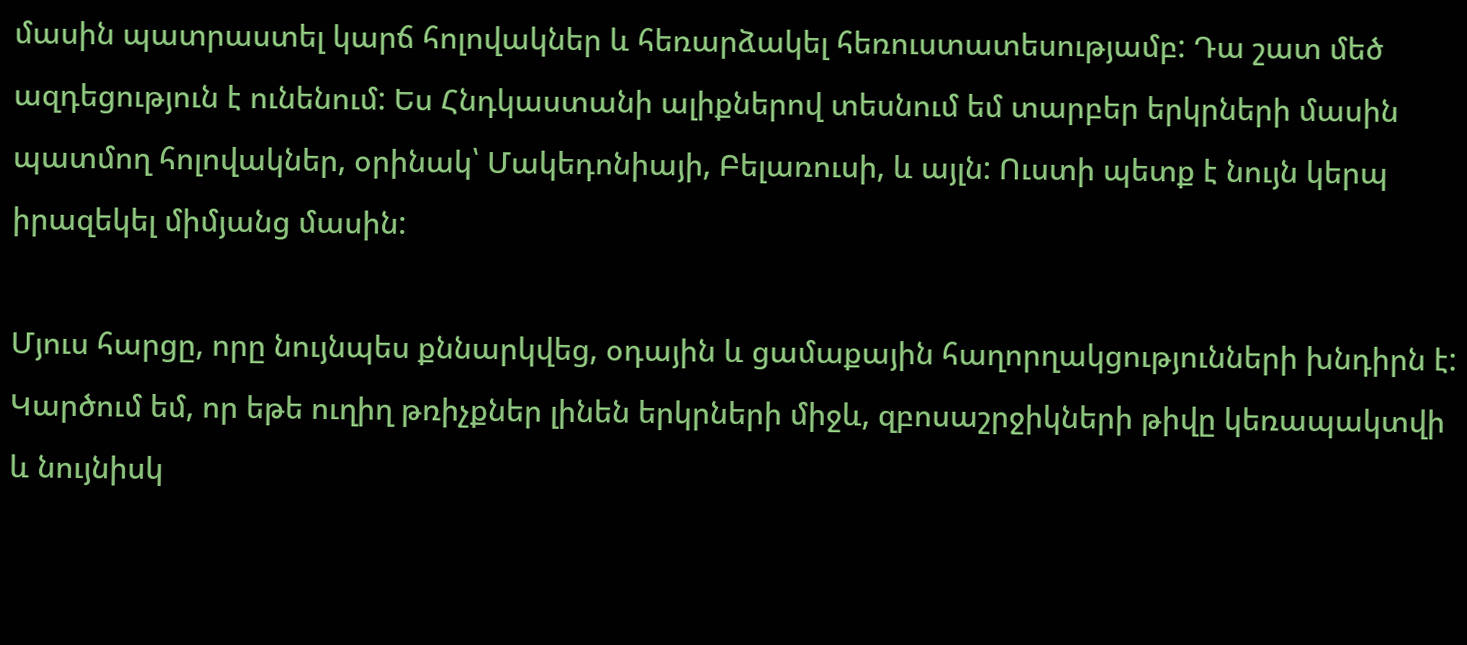մասին պատրաստել կարճ հոլովակներ և հեռարձակել հեռուստատեսությամբ: Դա շատ մեծ ազդեցություն է ունենում: Ես Հնդկաստանի ալիքներով տեսնում եմ տարբեր երկրների մասին պատմող հոլովակներ, օրինակ՝ Մակեդոնիայի, Բելառուսի, և այլն: Ուստի պետք է նույն կերպ իրազեկել միմյանց մասին:

Մյուս հարցը, որը նույնպես քննարկվեց, օդային և ցամաքային հաղորղակցությունների խնդիրն է: Կարծում եմ, որ եթե ուղիղ թռիչքներ լինեն երկրների միջև, զբոսաշրջիկների թիվը կեռապակտվի և նույնիսկ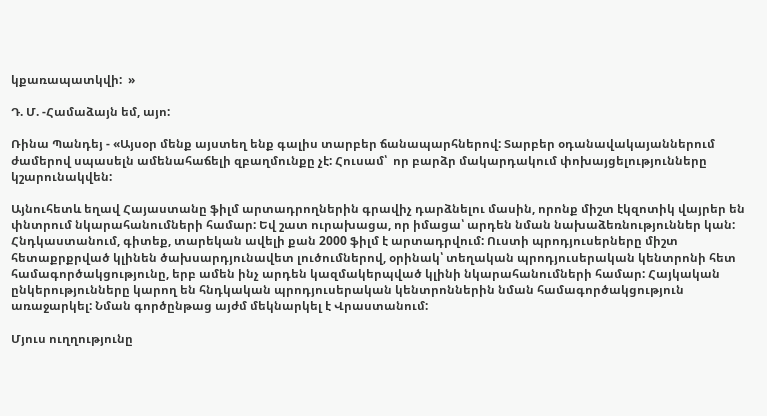կքառապատկվի:  »

Դ. Մ. -Համաձայն եմ, այո:

Ռինա Պանդեյ - «Այսօր մենք այստեղ ենք գալիս տարբեր ճանապարհներով: Տարբեր օդանավակայաններում ժամերով սպասելն ամենահաճելի զբաղմունքը չէ: Հուսամ՝  որ բարձր մակարդակում փոխայցելությունները կշարունակվեն:

Այնուհետև եղավ Հայաստանը ֆիլմ արտադրողներին գրավիչ դարձնելու մասին, որոնք միշտ էկզոտիկ վայրեր են փնտրում նկարահանումների համար: Եվ շատ ուրախացա, որ իմացա՝ արդեն նման նախաձեռնություններ կան: Հնդկաստանում, գիտեք, տարեկան ավելի քան 2000 ֆիլմ է արտադրվում: Ուստի պրոդյուսերները միշտ հետաքրքրված կլինեն ծախսարդյունավետ լուծումներով, օրինակ՝ տեղական պրոդյուսերական կենտրոնի հետ համագործակցությունը, երբ ամեն ինչ արդեն կազմակերպված կլինի նկարահանումների համար: Հայկական ընկերությունները կարող են հնդկական պրոդյուսերական կենտրոններին նման համագործակցություն առաջարկել: Նման գործընթաց այժմ մեկնարկել է Վրաստանում:

Մյուս ուղղությունը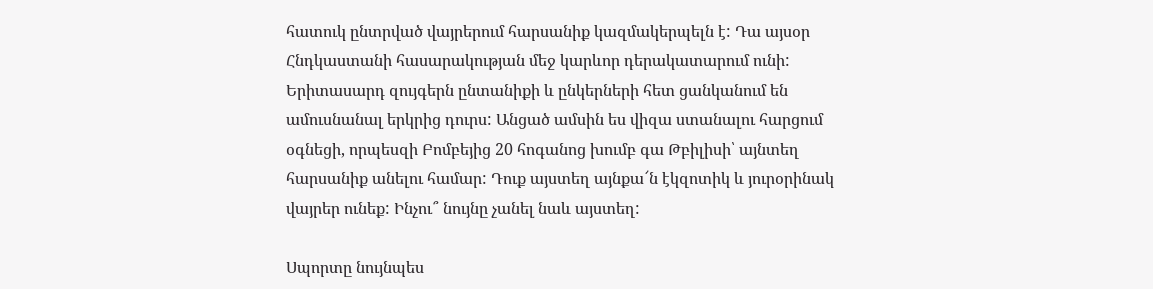հատուկ ընտրված վայրերում հարսանիք կազմակերպելն է: Դա այսօր Հնդկաստանի հասարակության մեջ կարևոր դերակատարում ունի: Երիտասարդ զույգերն ընտանիքի և ընկերների հետ ցանկանում են ամուսնանալ երկրից դուրս: Անցած ամսին ես վիզա ստանալու հարցում օգնեցի, որպեսզի Բոմբեյից 20 հոգանոց խումբ գա Թբիլիսի՝ այնտեղ հարսանիք անելու համար: Դուք այստեղ այնքա՜ն էկզոտիկ և յուրօրինակ վայրեր ունեք: Ինչու՞ նույնը չանել նաև այստեղ:

Սպորտը նույնպես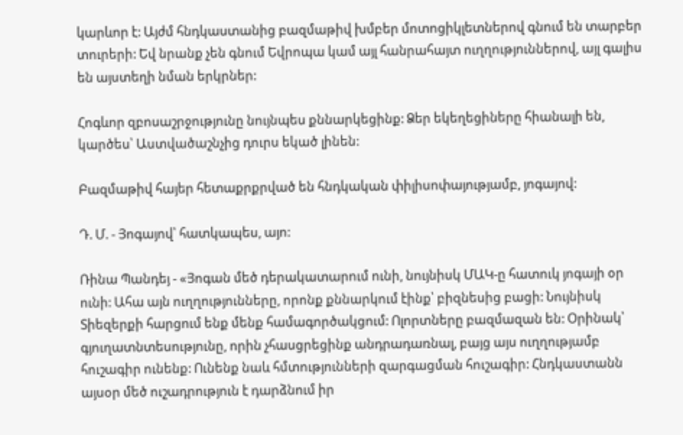կարևոր է: Այժմ հնդկաստանից բազմաթիվ խմբեր մոտոցիկլետներով գնում են տարբեր տուրերի: Եվ նրանք չեն գնում Եվրոպա կամ այլ հանրահայտ ուղղություններով, այլ գալիս են այստեղի նման երկրներ:

Հոգևոր զբոսաշրջությունը նույնպես քննարկեցինք: Ձեր եկեղեցիները հիանալի են, կարծես՝ Աստվածաշնչից դուրս եկած լինեն:

Բազմաթիվ հայեր հետաքրքրված են հնդկական փիլիսոփայությամբ, յոգայով:

Դ. Մ. - Յոգայով՝ հատկապես, այո:

Ռինա Պանդեյ - «Յոգան մեծ դերակատարում ունի, նույնիսկ ՄԱԿ-ը հատուկ յոգայի օր ունի: Ահա այն ուղղությունները, որոնք քննարկում էինք՝ բիզնեսից բացի: Նույնիսկ Տիեզերքի հարցում ենք մենք համագործակցում: Ոլորտները բազմազան են: Օրինակ՝ գյուղատնտեսությունը, որին չհասցրեցինք անդրադառնալ, բայց այս ուղղությամբ հուշագիր ունենք: Ունենք նաև հմտությունների զարգացման հուշագիր: Հնդկաստանն այսօր մեծ ուշադրություն է դարձնում իր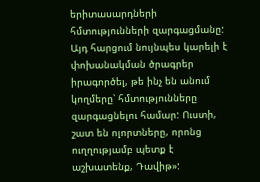երիտասարդների հմտությունների զարգացմանը: Այդ հարցում նույնպես կարելի է փոխանակման ծրագրեր իրագործել, թե ինչ են անում կողմերը՝ հմտությունները զարգացնելու համար: Ուստի, շատ են ոլորտները, որոնց ուղղությամբ պետք է աշխատենք, Դավիթ»: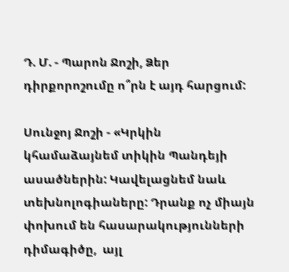Դ. Մ. - Պարոն Ջոշի, Ձեր դիրքորոշումը ո՞րն է այդ հարցում:

Սունջոյ Ջոշի - «Կրկին կհամաձայնեմ տիկին Պանդեյի ասածներին: Կավելացնեմ նաև տեխնոլոգիաները: Դրանք ոչ միայն փոխում են հասարակությունների դիմագիծը,  այլ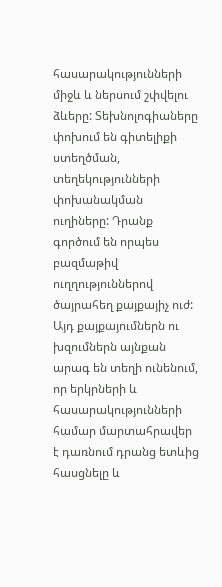հասարակությունների միջև և ներսում շփվելու ձևերը: Տեխնոլոգիաները փոխում են գիտելիքի ստեղծման, տեղեկությունների փոխանակման ուղիները: Դրանք գործում են որպես բազմաթիվ ուղղություններով ծայրահեղ քայքայիչ ուժ: Այդ քայքայումներն ու խզումներն այնքան արագ են տեղի ունենում, որ երկրների և հասարակությունների համար մարտահրավեր է դառնում դրանց ետևից հասցնելը և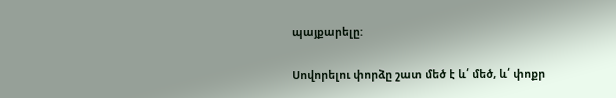պայքարելը:

Սովորելու փորձը շատ մեծ է և՛ մեծ, և՛ փոքր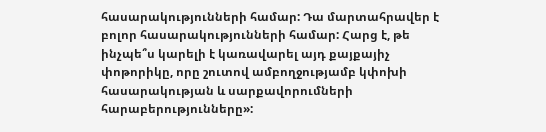հասարակությունների համար: Դա մարտահրավեր է բոլոր հասարակությունների համար: Հարց է, թե ինչպե՞ս կարելի է կառավարել այդ քայքայիչ փոթորիկը, որը շուտով ամբողջությամբ կփոխի հասարակության և սարքավորումների հարաբերությունները»: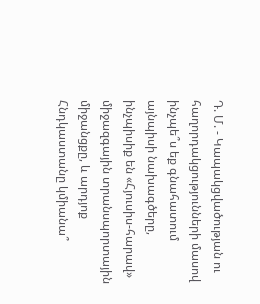Դ. Մ. - Կապակցվածության ու հաղորդակցությունների մասով ինչպե՞ս եք գնահատում այնպիսի նախագծերը, ինչպիսիք են «Հյուսիս-հարավ» միջազգային տրանսպորտային միջանցքը, և արդյոք Հնդկաստանը կմիանա՞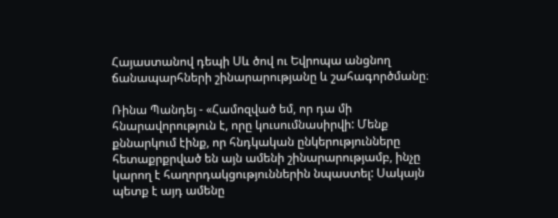Հայաստանով դեպի Սև ծով ու Եվրոպա անցնող ճանապարհների շինարարությանը և շահագործմանը։

Ռինա Պանդեյ - «Համոզված եմ, որ դա մի հնարավորություն է, որը կուսումնասիրվի: Մենք քննարկում էինք, որ հնդկական ընկերությունները հետաքրքրված են այն ամենի շինարարությամբ, ինչը կարող է հաղորդակցություններին նպաստել: Սակայն պետք է այդ ամենը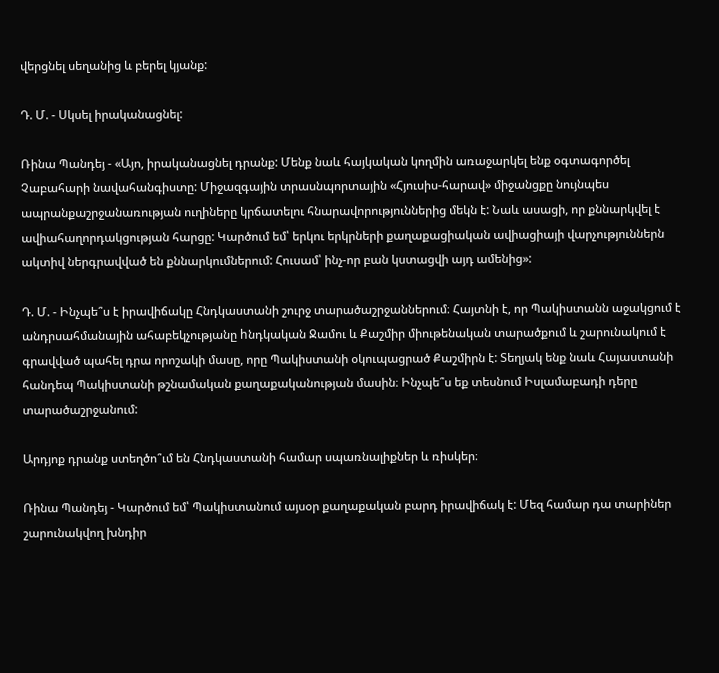վերցնել սեղանից և բերել կյանք:

Դ. Մ. - Սկսել իրականացնել:

Ռինա Պանդեյ - «Այո, իրականացնել դրանք: Մենք նաև հայկական կողմին առաջարկել ենք օգտագործել Չաբահարի նավահանգիստը: Միջազգային տրասնպորտային «Հյուսիս-հարավ» միջանցքը նույնպես ապրանքաշրջանառության ուղիները կրճատելու հնարավորություններից մեկն է: Նաև ասացի, որ քննարկվել է ավիահաղորդակցության հարցը: Կարծում եմ՝ երկու երկրների քաղաքացիական ավիացիայի վարչություններն ակտիվ ներգրավված են քննարկումներում: Հուսամ՝ ինչ-որ բան կստացվի այդ ամենից»:

Դ. Մ. - Ինչպե՞ս է իրավիճակը Հնդկաստանի շուրջ տարածաշրջաններում։ Հայտնի է, որ Պակիստանն աջակցում է անդրսահմանային ահաբեկչությանը hնդկական Ջամու և Քաշմիր միութենական տարածքում և շարունակում է գրավված պահել դրա որոշակի մասը, որը Պակիստանի օկուպացրած Քաշմիրն է: Տեղյակ ենք նաև Հայաստանի հանդեպ Պակիստանի թշնամական քաղաքականության մասին։ Ինչպե՞ս եք տեսնում Իսլամաբադի դերը տարածաշրջանում:

Արդյոք դրանք ստեղծո՞ւմ են Հնդկաստանի համար սպառնալիքներ և ռիսկեր։

Ռինա Պանդեյ - Կարծում եմ՝ Պակիստանում այսօր քաղաքական բարդ իրավիճակ է: Մեզ համար դա տարիներ շարունակվող խնդիր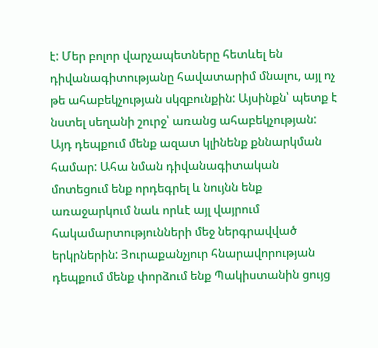է: Մեր բոլոր վարչապետները հետևել են դիվանագիտությանը հավատարիմ մնալու, այլ ոչ թե ահաբեկչության սկզբունքին: Այսինքն՝ պետք է նստել սեղանի շուրջ՝ առանց ահաբեկչության: Այդ դեպքում մենք ազատ կլինենք քննարկման համար: Ահա նման դիվանագիտական մոտեցում ենք որդեգրել և նույնն ենք առաջարկում նաև որևէ այլ վայրում հակամարտությունների մեջ ներգրավված երկրներին: Յուրաքանչյուր հնարավորության դեպքում մենք փորձում ենք Պակիստանին ցույց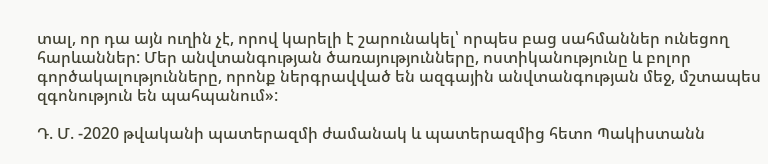տալ, որ դա այն ուղին չէ, որով կարելի է շարունակել՝ որպես բաց սահմաններ ունեցող հարևաններ: Մեր անվտանգության ծառայությունները, ոստիկանությունը և բոլոր գործակալությունները, որոնք ներգրավված են ազգային անվտանգության մեջ, մշտապես զգոնություն են պահպանում»:

Դ. Մ. -2020 թվականի պատերազմի ժամանակ և պատերազմից հետո Պակիստանն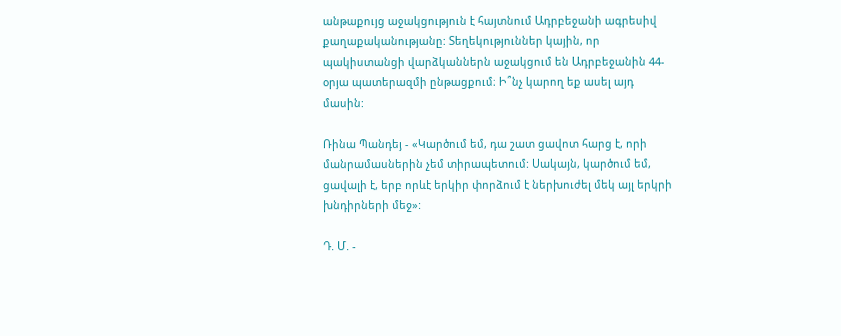անթաքույց աջակցություն է հայտնում Ադրբեջանի ագրեսիվ քաղաքականությանը: Տեղեկություններ կային, որ պակիստանցի վարձկաններն աջակցում են Ադրբեջանին 44-օրյա պատերազմի ընթացքում։ Ի՞նչ կարող եք ասել այդ մասին:

Ռինա Պանդեյ - «Կարծում եմ, դա շատ ցավոտ հարց է, որի մանրամասներին չեմ տիրապետում: Սակայն, կարծում եմ, ցավալի է, երբ որևէ երկիր փորձում է ներխուժել մեկ այլ երկրի խնդիրների մեջ»:

Դ. Մ. -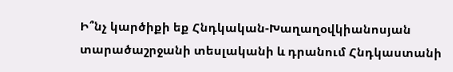Ի՞նչ կարծիքի եք Հնդկական-Խաղաղօվկիանոսյան տարածաշրջանի տեսլականի և դրանում Հնդկաստանի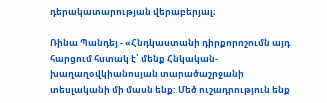դերակատարության վերաբերյալ։

Ռինա Պանդեյ - «Հնդկաստանի դիրքորոշումն այդ հարցում հստակ է՝ մենք Հնկական-խաղաղօվկիանոսյան տարածաշրջանի տեսլականի մի մասն ենք: Մեծ ուշադրություն ենք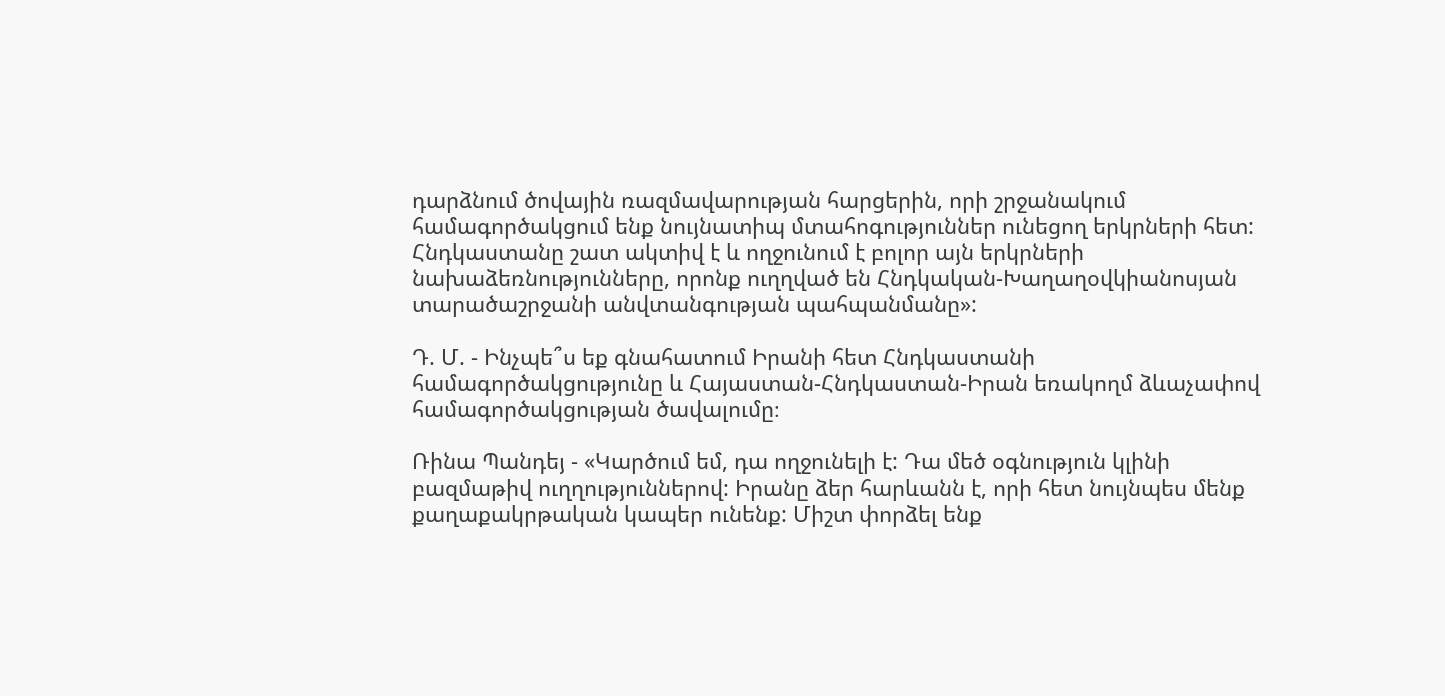դարձնում ծովային ռազմավարության հարցերին, որի շրջանակում համագործակցում ենք նույնատիպ մտահոգություններ ունեցող երկրների հետ: Հնդկաստանը շատ ակտիվ է և ողջունում է բոլոր այն երկրների նախաձեռնությունները, որոնք ուղղված են Հնդկական-Խաղաղօվկիանոսյան տարածաշրջանի անվտանգության պահպանմանը»:

Դ. Մ. - Ինչպե՞ս եք գնահատում Իրանի հետ Հնդկաստանի համագործակցությունը և Հայաստան-Հնդկաստան-Իրան եռակողմ ձևաչափով համագործակցության ծավալումը։

Ռինա Պանդեյ - «Կարծում եմ, դա ողջունելի է: Դա մեծ օգնություն կլինի բազմաթիվ ուղղություններով: Իրանը ձեր հարևանն է, որի հետ նույնպես մենք քաղաքակրթական կապեր ունենք: Միշտ փորձել ենք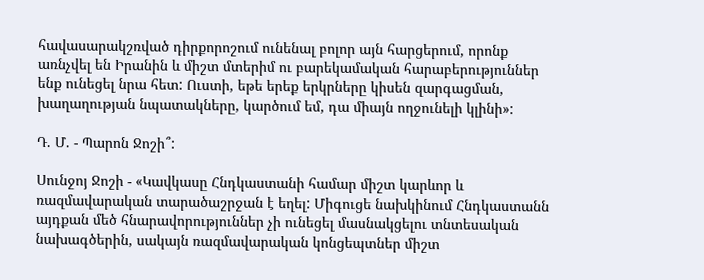հավասարակշռված դիրքորոշում ունենալ բոլոր այն հարցերում, որոնք առնչվել են Իրանին և միշտ մտերիմ ու բարեկամական հարաբերություններ ենք ունեցել նրա հետ: Ուստի, եթե երեք երկրները կիսեն զարգացման, խաղաղության նպատակները, կարծում եմ, դա միայն ողջունելի կլինի»:

Դ. Մ. - Պարոն Ջոշի՞:

Սունջոյ Ջոշի - «Կավկասը Հնդկաստանի համար միշտ կարևոր և ռազմավարական տարածաշրջան է եղել: Միգուցե նախկինում Հնդկաստանն այդքան մեծ հնարավորություններ չի ունեցել մասնակցելու տնտեսական նախագծերին, սակայն ռազմավարական կոնցեպտներ միշտ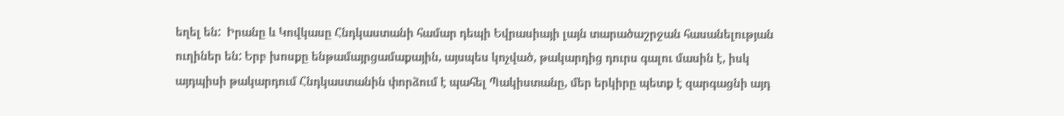եղել են:  Իրանը և Կովկասը Հնդկաստանի համար դեպի Եվրասիայի լայն տարածաշրջան հասանելության ուղիներ են: Երբ խոսքը ենթամայրցամաքային, այսպես կոչված, թակարդից դուրս գալու մասին է, իսկ այդպիսի թակարդում Հնդկաստանին փորձում է պահել Պակիստանը, մեր երկիրը պետք է զարգացնի այդ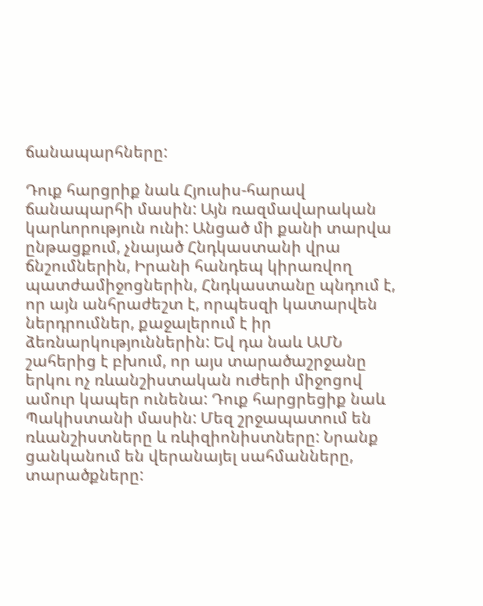ճանապարհները:

Դուք հարցրիք նաև Հյուսիս-հարավ ճանապարհի մասին: Այն ռազմավարական կարևորություն ունի: Անցած մի քանի տարվա ընթացքում, չնայած Հնդկաստանի վրա ճնշումներին, Իրանի հանդեպ կիրառվող պատժամիջոցներին, Հնդկաստանը պնդում է, որ այն անհրաժեշտ է, որպեսզի կատարվեն ներդրումներ, քաջալերում է իր ձեռնարկություններին: Եվ դա նաև ԱՄՆ շահերից է բխում, որ այս տարածաշրջանը երկու ոչ ռևանշիստական ուժերի միջոցով ամուր կապեր ունենա: Դուք հարցրեցիք նաև Պակիստանի մասին: Մեզ շրջապատում են ռևանշիստները և ռևիզիոնիստները: Նրանք ցանկանում են վերանայել սահմանները, տարածքները: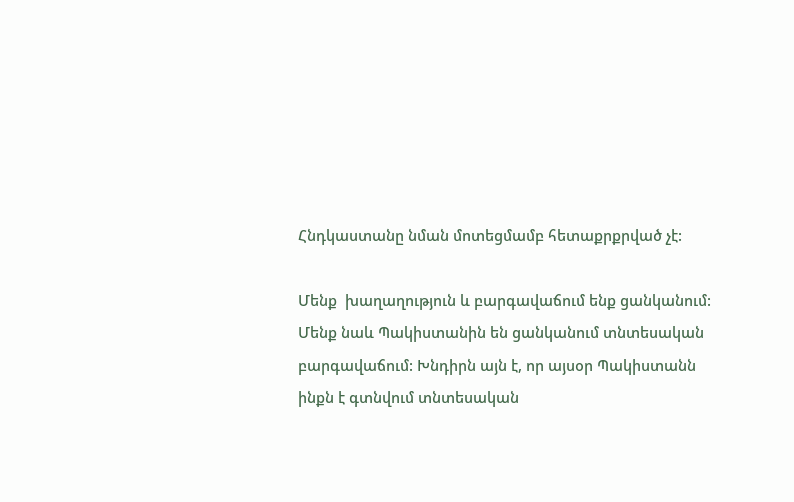Հնդկաստանը նման մոտեցմամբ հետաքրքրված չէ:

Մենք  խաղաղություն և բարգավաճում ենք ցանկանում: Մենք նաև Պակիստանին են ցանկանում տնտեսական բարգավաճում: Խնդիրն այն է, որ այսօր Պակիստանն ինքն է գտնվում տնտեսական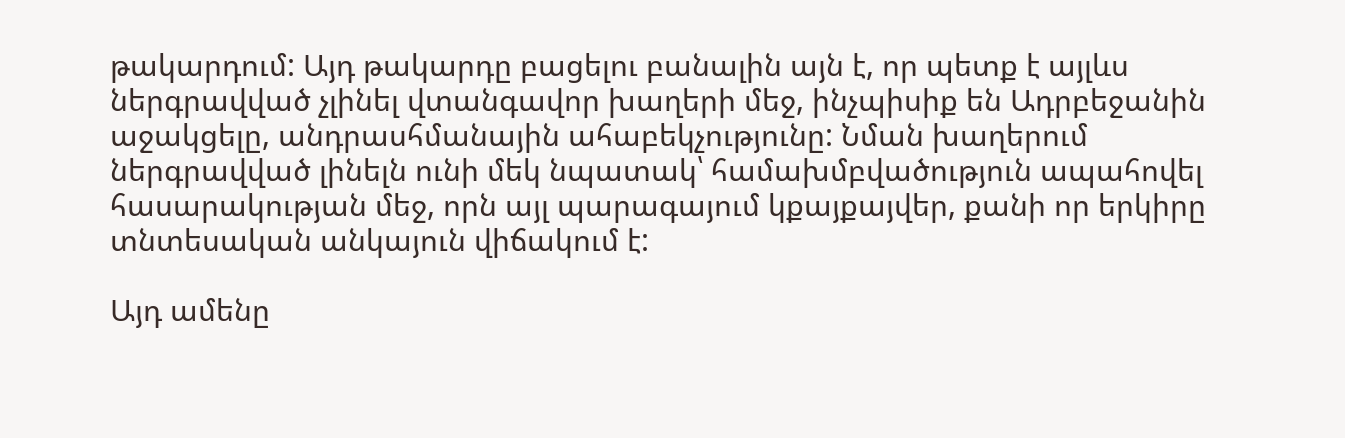թակարդում: Այդ թակարդը բացելու բանալին այն է, որ պետք է այլևս ներգրավված չլինել վտանգավոր խաղերի մեջ, ինչպիսիք են Ադրբեջանին աջակցելը, անդրասհմանային ահաբեկչությունը: Նման խաղերում ներգրավված լինելն ունի մեկ նպատակ՝ համախմբվածություն ապահովել հասարակության մեջ, որն այլ պարագայում կքայքայվեր, քանի որ երկիրը տնտեսական անկայուն վիճակում է:

Այդ ամենը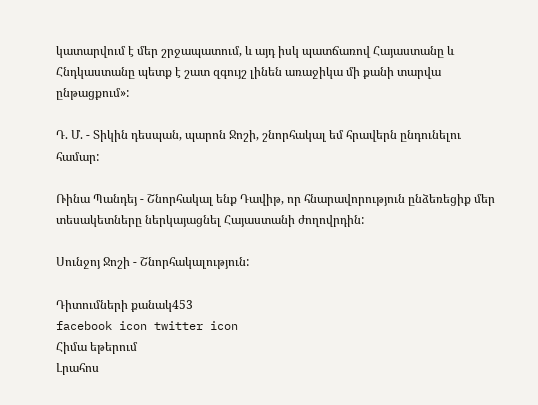կատարվում է մեր շրջապատում, և այդ իսկ պատճառով Հայաստանը և Հնդկաստանը պետք է շատ զգույշ լինեն առաջիկա մի քանի տարվա ընթացքում»:

Դ. Մ. - Տիկին դեսպան, պարոն Ջոշի, շնորհակալ եմ հրավերն ընդունելու համար:

Ռինա Պանդեյ - Շնորհակալ ենք Դավիթ, որ հնարավորություն ընձեռեցիք մեր տեսակետները ներկայացնել Հայաստանի ժողովրդին:

Սունջոյ Ջոշի - Շնորհակալություն:

Դիտումների քանակ453
facebook icon twitter icon
Հիմա եթերում
Լրահոս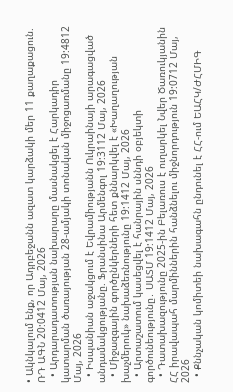• Ակնկալում ենք, որ Ադրբեջանն ազատ կարձակի մեր 11 քաղաքացուն. ՌԴ ԱԳՆ 20:0412 Մայ, 2026
  • Արդարադատության նախարարը մասնակցել է Հարկադիր կատարման ծառայության 28-ամյակի տոնական միջոցառմանը 19:4812 Մայ, 2026
  • Իսպանիան աջակցում է Եվրամիությանն Ուկրաինայի արագացված անդամակցությանը. Ֆրանսինա Արմենգոլ 19:3112 Մայ, 2026
  • Միջազգային գործընկերների հետ քննարկվել է «Խաղաղության խաչմերուկ» նախաձեռնությունը 19:1412 Մայ, 2026
  • Արտաշատում կասեցվել է հանրային սննդի օբյեկտի գործունեությունը․ ՍԱՏՄ 19:1412 Մայ, 2026
  • Դատախազությունը 2025-ին Բելառուս է ուղարկել Նվեր Ծառուկյանին ՀՀ իրավապահ մարմիններին հանձնելու միջնորդություն 19:0712 Մայ, 2026
  • Քննչական կոմիտեի նախագահն ընդունել է ՀՀ-ում ԵԱՀԿ/ԺՀՄԻԳ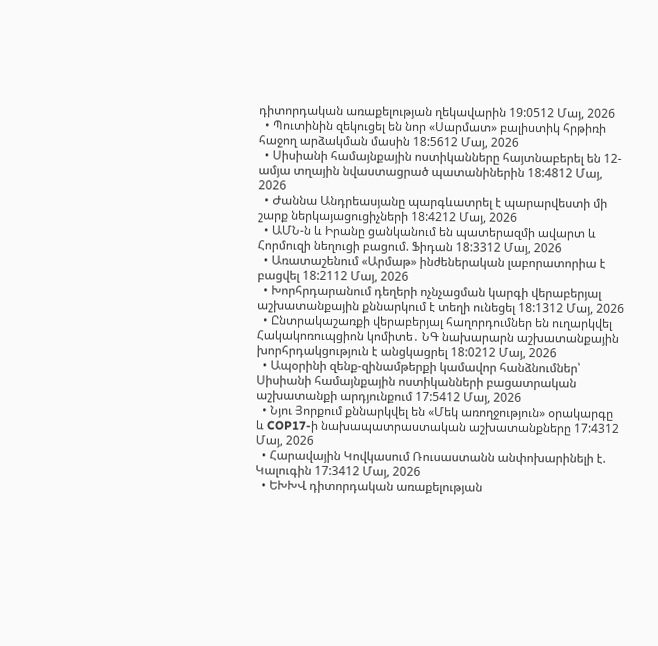դիտորդական առաքելության ղեկավարին 19:0512 Մայ, 2026
  • Պուտինին զեկուցել են նոր «Սարմատ» բալիստիկ հրթիռի հաջող արձակման մասին 18:5612 Մայ, 2026
  • Սիսիանի համայնքային ոստիկանները հայտնաբերել են 12-ամյա տղային նվաստացրած պատանիներին 18:4812 Մայ, 2026
  • Ժաննա Անդրեասյանը պարգևատրել է պարարվեստի մի շարք ներկայացուցիչների 18:4212 Մայ, 2026
  • ԱՄՆ-ն և Իրանը ցանկանում են պատերազմի ավարտ և Հորմուզի նեղուցի բացում. Ֆիդան 18:3312 Մայ, 2026
  • Առատաշենում «Արմաթ» ինժեներական լաբորատորիա է բացվել 18:2112 Մայ, 2026
  • Խորհրդարանում դեղերի ոչնչացման կարգի վերաբերյալ աշխատանքային քննարկում է տեղի ունեցել 18:1312 Մայ, 2026
  • Ընտրակաշառքի վերաբերյալ հաղորդումներ են ուղարկվել Հակակոռուպցիոն կոմիտե․ ՆԳ նախարարն աշխատանքային խորհրդակցություն է անցկացրել 18:0212 Մայ, 2026
  • Ապօրինի զենք-զինամթերքի կամավոր հանձնումներ՝ Սիսիանի համայնքային ոստիկանների բացատրական աշխատանքի արդյունքում 17:5412 Մայ, 2026
  • Նյու Յորքում քննարկվել են «Մեկ առողջություն» օրակարգը և COP17-ի նախապատրաստական աշխատանքները 17:4312 Մայ, 2026
  • Հարավային Կովկասում Ռուսաստանն անփոխարինելի է. Կալուգին 17:3412 Մայ, 2026
  • ԵԽԽՎ դիտորդական առաքելության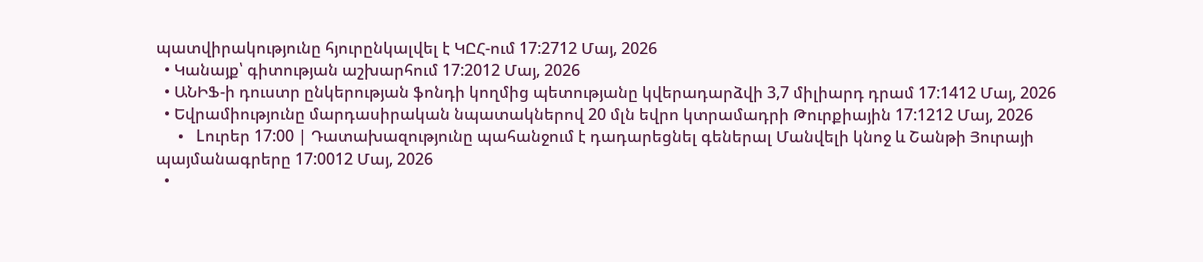պատվիրակությունը հյուրընկալվել է ԿԸՀ-ում 17:2712 Մայ, 2026
  • Կանայք՝ գիտության աշխարհում 17:2012 Մայ, 2026
  • ԱՆԻՖ-ի դուստր ընկերության ֆոնդի կողմից պետությանը կվերադարձվի 3,7 միլիարդ դրամ 17:1412 Մայ, 2026
  • Եվրամիությունը մարդասիրական նպատակներով 20 մլն եվրո կտրամադրի Թուրքիային 17:1212 Մայ, 2026
  • Lուրեր 17:00 | Դատախազությունը պահանջում է դադարեցնել գեներալ Մանվելի կնոջ և Շանթի Յուրայի պայմանագրերը 17:0012 Մայ, 2026
  •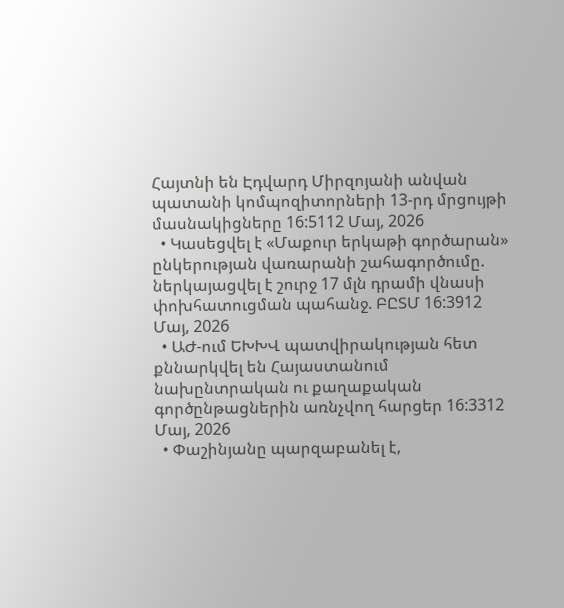Հայտնի են Էդվարդ Միրզոյանի անվան պատանի կոմպոզիտորների 13-րդ մրցույթի մասնակիցները 16:5112 Մայ, 2026
  • Կասեցվել է «Մաքուր երկաթի գործարան» ընկերության վառարանի շահագործումը. ներկայացվել է շուրջ 17 մլն դրամի վնասի փոխհատուցման պահանջ. ԲԸՏՄ 16:3912 Մայ, 2026
  • ԱԺ-ում ԵԽԽՎ պատվիրակության հետ քննարկվել են Հայաստանում նախընտրական ու քաղաքական գործընթացներին առնչվող հարցեր 16:3312 Մայ, 2026
  • Փաշինյանը պարզաբանել է,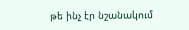թե ինչ էր նշանակում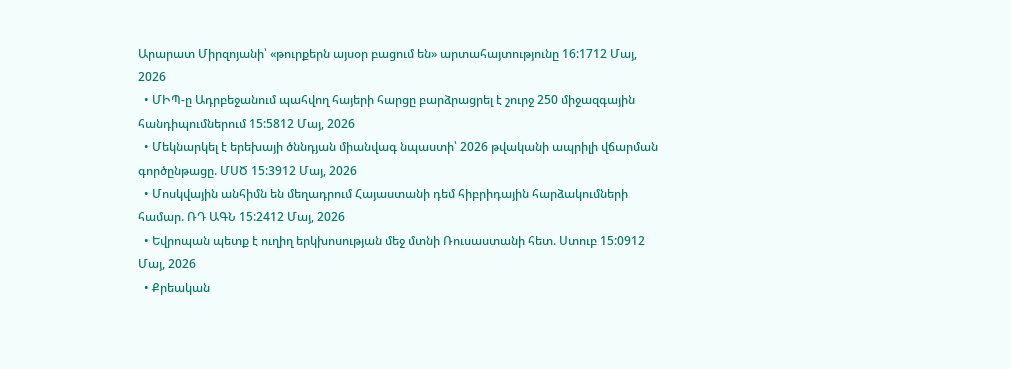Արարատ Միրզոյանի՝ «թուրքերն այսօր բացում են» արտահայտությունը 16:1712 Մայ, 2026
  • ՄԻՊ-ը Ադրբեջանում պահվող հայերի հարցը բարձրացրել է շուրջ 250 միջազգային հանդիպումներում 15:5812 Մայ, 2026
  • Մեկնարկել է երեխայի ծննդյան միանվագ նպաստի՝ 2026 թվականի ապրիլի վճարման գործընթացը. ՄՍԾ 15:3912 Մայ, 2026
  • Մոսկվային անհիմն են մեղադրում Հայաստանի դեմ հիբրիդային հարձակումների համար. ՌԴ ԱԳՆ 15:2412 Մայ, 2026
  • Եվրոպան պետք է ուղիղ երկխոսության մեջ մտնի Ռուսաստանի հետ. Ստուբ 15:0912 Մայ, 2026
  • Քրեական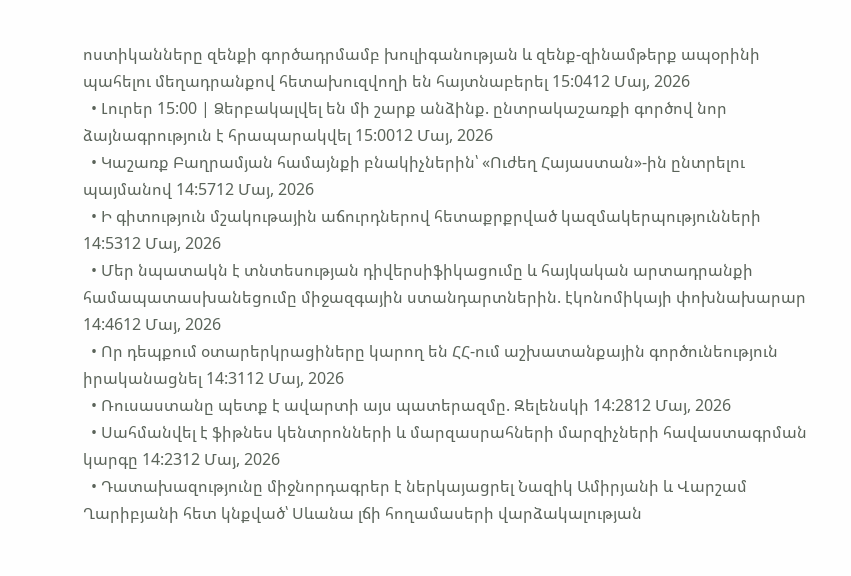ոստիկանները զենքի գործադրմամբ խուլիգանության և զենք-զինամթերք ապօրինի պահելու մեղադրանքով հետախուզվողի են հայտնաբերել 15:0412 Մայ, 2026
  • Լուրեր 15:00 | Ձերբակալվել են մի շարք անձինք. ընտրակաշառքի գործով նոր ձայնագրություն է հրապարակվել 15:0012 Մայ, 2026
  • Կաշառք Բաղրամյան համայնքի բնակիչներին՝ «Ուժեղ Հայաստան»-ին ընտրելու պայմանով 14:5712 Մայ, 2026
  • Ի գիտություն մշակութային աճուրդներով հետաքրքրված կազմակերպությունների 14:5312 Մայ, 2026
  • Մեր նպատակն է տնտեսության դիվերսիֆիկացումը և հայկական արտադրանքի համապատասխանեցումը միջազգային ստանդարտներին. էկոնոմիկայի փոխնախարար 14:4612 Մայ, 2026
  • Որ դեպքում օտարերկրացիները կարող են ՀՀ-ում աշխատանքային գործունեություն իրականացնել 14:3112 Մայ, 2026
  • Ռուսաստանը պետք է ավարտի այս պատերազմը. Զելենսկի 14:2812 Մայ, 2026
  • Սահմանվել է ֆիթնես կենտրոնների և մարզասրահների մարզիչների հավաստագրման կարգը 14:2312 Մայ, 2026
  • Դատախազությունը միջնորդագրեր է ներկայացրել Նազիկ Ամիրյանի և Վարշամ Ղարիբյանի հետ կնքված՝ Սևանա լճի հողամասերի վարձակալության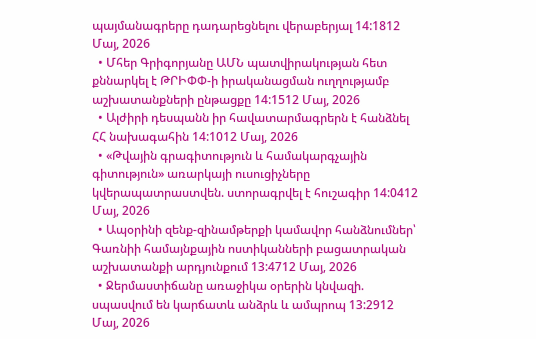պայմանագրերը դադարեցնելու վերաբերյալ 14:1812 Մայ, 2026
  • Մհեր Գրիգորյանը ԱՄՆ պատվիրակության հետ քննարկել է ԹՐԻՓՓ-ի իրականացման ուղղությամբ աշխատանքների ընթացքը 14:1512 Մայ, 2026
  • Ալժիրի դեսպանն իր հավատարմագրերն է հանձնել ՀՀ նախագահին 14:1012 Մայ, 2026
  • «Թվային գրագիտություն և համակարգչային գիտություն» առարկայի ուսուցիչները կվերապատրաստվեն. ստորագրվել է հուշագիր 14:0412 Մայ, 2026
  • Ապօրինի զենք-զինամթերքի կամավոր հանձնումներ՝ Գառնիի համայնքային ոստիկանների բացատրական աշխատանքի արդյունքում 13:4712 Մայ, 2026
  • Ջերմաստիճանը առաջիկա օրերին կնվազի. սպասվում են կարճատև անձրև և ամպրոպ 13:2912 Մայ, 2026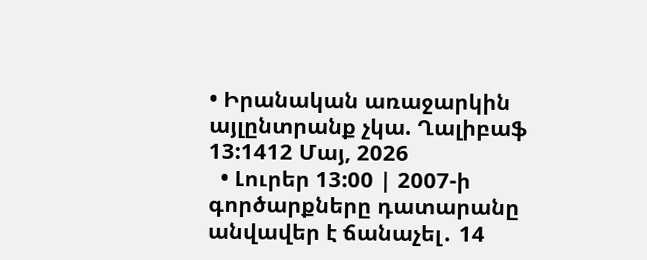• Իրանական առաջարկին այլընտրանք չկա. Ղալիբաֆ 13:1412 Մայ, 2026
  • Լուրեր 13:00 | 2007-ի գործարքները դատարանը անվավեր է ճանաչել․ 14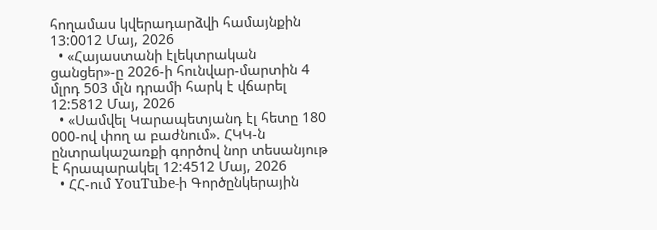հողամաս կվերադարձվի համայնքին 13:0012 Մայ, 2026
  • «Հայաստանի էլեկտրական ցանցեր»-ը 2026-ի հունվար-մարտին 4 մլրդ 503 մլն դրամի հարկ է վճարել 12:5812 Մայ, 2026
  • «Սամվել Կարապետյանդ էլ հետը 180 000-ով փող ա բաժնում». ՀԿԿ-ն ընտրակաշառքի գործով նոր տեսանյութ է հրապարակել 12:4512 Մայ, 2026
  • ՀՀ-ում YouTube-ի Գործընկերային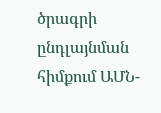ծրագրի ընդլայնման հիմքում ԱՄՆ-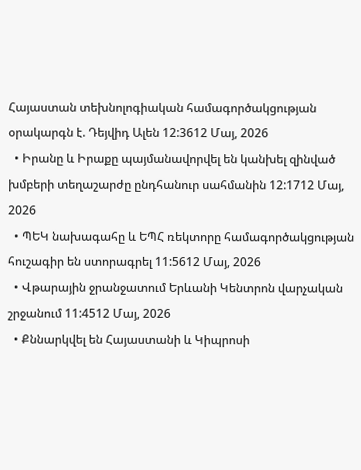Հայաստան տեխնոլոգիական համագործակցության օրակարգն է. Դեյվիդ Ալեն 12:3612 Մայ, 2026
  • Իրանը և Իրաքը պայմանավորվել են կանխել զինված խմբերի տեղաշարժը ընդհանուր սահմանին 12:1712 Մայ, 2026
  • ՊԵԿ նախագահը և ԵՊՀ ռեկտորը համագործակցության հուշագիր են ստորագրել 11:5612 Մայ, 2026
  • Վթարային ջրանջատում Երևանի Կենտրոն վարչական շրջանում 11:4512 Մայ, 2026
  • Քննարկվել են Հայաստանի և Կիպրոսի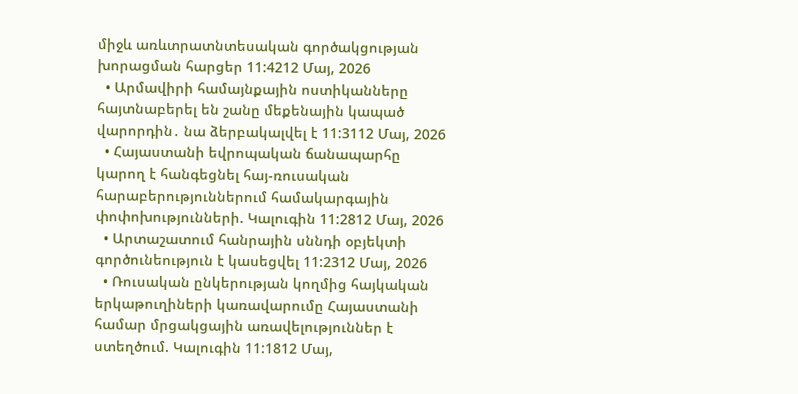միջև առևտրատնտեսական գործակցության խորացման հարցեր 11:4212 Մայ, 2026
  • Արմավիրի համայնքային ոստիկանները հայտնաբերել են շանը մեքենային կապած վարորդին․ նա ձերբակալվել է 11:3112 Մայ, 2026
  • Հայաստանի եվրոպական ճանապարհը կարող է հանգեցնել հայ-ռուսական հարաբերություններում համակարգային փոփոխությունների. Կալուգին 11:2812 Մայ, 2026
  • Արտաշատում հանրային սննդի օբյեկտի գործունեություն է կասեցվել 11:2312 Մայ, 2026
  • Ռուսական ընկերության կողմից հայկական երկաթուղիների կառավարումը Հայաստանի համար մրցակցային առավելություններ է ստեղծում. Կալուգին 11:1812 Մայ,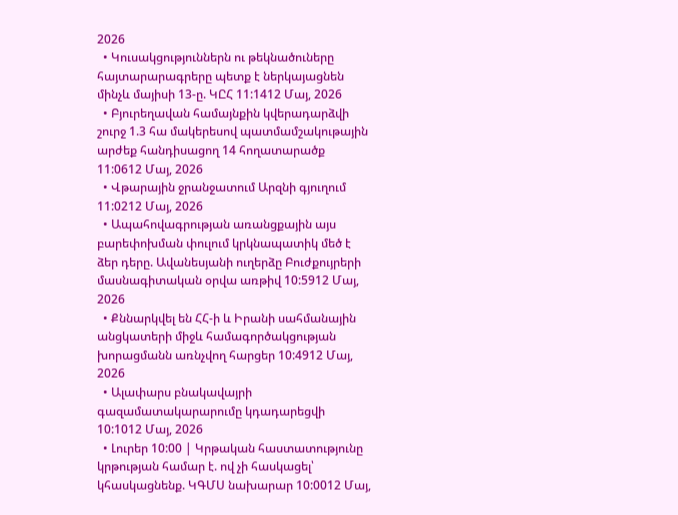2026
  • Կուսակցություններն ու թեկնածուները հայտարարագրերը պետք է ներկայացնեն մինչև մայիսի 13-ը. ԿԸՀ 11:1412 Մայ, 2026
  • Բյուրեղավան համայնքին կվերադարձվի շուրջ 1.3 հա մակերեսով պատմամշակութային արժեք հանդիսացող 14 հողատարածք 11:0612 Մայ, 2026
  • Վթարային ջրանջատում Արզնի գյուղում 11:0212 Մայ, 2026
  • Ապահովագրության առանցքային այս բարեփոխման փուլում կրկնապատիկ մեծ է ձեր դերը. Ավանեսյանի ուղերձը Բուժքույրերի մասնագիտական օրվա առթիվ 10:5912 Մայ, 2026
  • Քննարկվել են ՀՀ-ի և Իրանի սահմանային անցկատերի միջև համագործակցության խորացմանն առնչվող հարցեր 10:4912 Մայ, 2026
  • Ալափարս բնակավայրի գազամատակարարումը կդադարեցվի 10:1012 Մայ, 2026
  • Լուրեր 10:00 | Կրթական հաստատությունը կրթության համար է. ով չի հասկացել՝ կհասկացնենք. ԿԳՄՍ նախարար 10:0012 Մայ,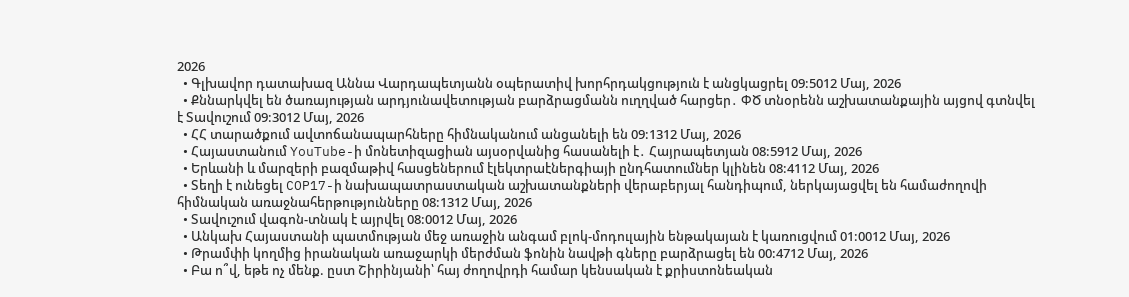2026
  • Գլխավոր դատախազ Աննա Վարդապետյանն օպերատիվ խորհրդակցություն է անցկացրել 09:5012 Մայ, 2026
  • Քննարկվել են ծառայության արդյունավետության բարձրացմանն ուղղված հարցեր․ ՓԾ տնօրենն աշխատանքային այցով գտնվել է Տավուշում 09:3012 Մայ, 2026
  • ՀՀ տարածքում ավտոճանապարհները հիմնականում անցանելի են 09:1312 Մայ, 2026
  • Հայաստանում YouTube-ի մոնետիզացիան այսօրվանից հասանելի է․ Հայրապետյան 08:5912 Մայ, 2026
  • Երևանի և մարզերի բազմաթիվ հասցեներում էլեկտրաէներգիայի ընդհատումներ կլինեն 08:4112 Մայ, 2026
  • Տեղի է ունեցել COP17-ի նախապատրաստական աշխատանքների վերաբերյալ հանդիպում, ներկայացվել են համաժողովի հիմնական առաջնահերթությունները 08:1312 Մայ, 2026
  • Տավուշում վագոն-տնակ է այրվել 08:0012 Մայ, 2026
  • Անկախ Հայաստանի պատմության մեջ առաջին անգամ բլոկ-մոդուլային ենթակայան է կառուցվում 01:0012 Մայ, 2026
  • Թրամփի կողմից իրանական առաջարկի մերժման ֆոնին նավթի գները բարձրացել են 00:4712 Մայ, 2026
  • Բա ո՞վ, եթե ոչ մենք. ըստ Շիրինյանի՝ հայ ժողովրդի համար կենսական է քրիստոնեական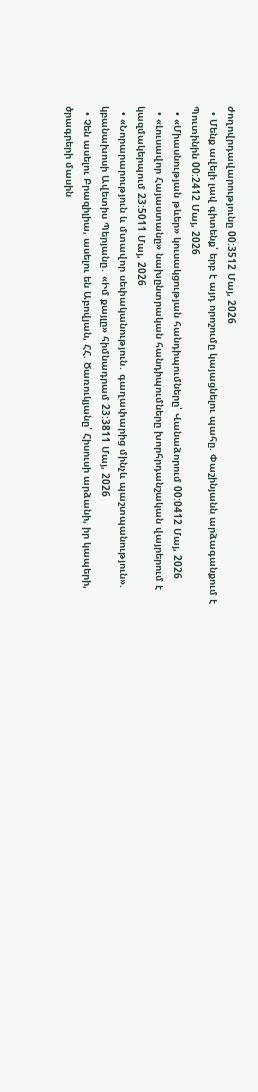ժողովրդավարությունը 00:3512 Մայ, 2026
  • Մենք ավելի լավ գիտենք՝ երբ է այդ որոշումը կայացնելու պահը. Փաշինյանն արձագանքում է Պուտինին 00:2412 Մայ, 2026
  • «Միասնության թևեր» կուսակցության հանդիպումները՝ Վանաձորում 00:0412 Մայ, 2026
  • «Լուսավոր Հայաստանը» նախընտրական հանդիպումները խորհրդանշական վայրերում է կազմակերպում 23:5011 Մայ, 2026
  • «Նորարարություն և մտավոր սեփականություն․ գաղափարից մինչև պաշտպանություն». կբանախոսի Ավետիս Պերյանը․ «Իմ քայլը» հիմնադրամ 23:3811 Մայ, 2026
  • Չեն ասելու Բրազիլիա, ասելու են Աբովյան, ՀՀ. Ծառուկյանը՝ Հիսուսի արձանի, իր կապերի, ծրագրերի մասին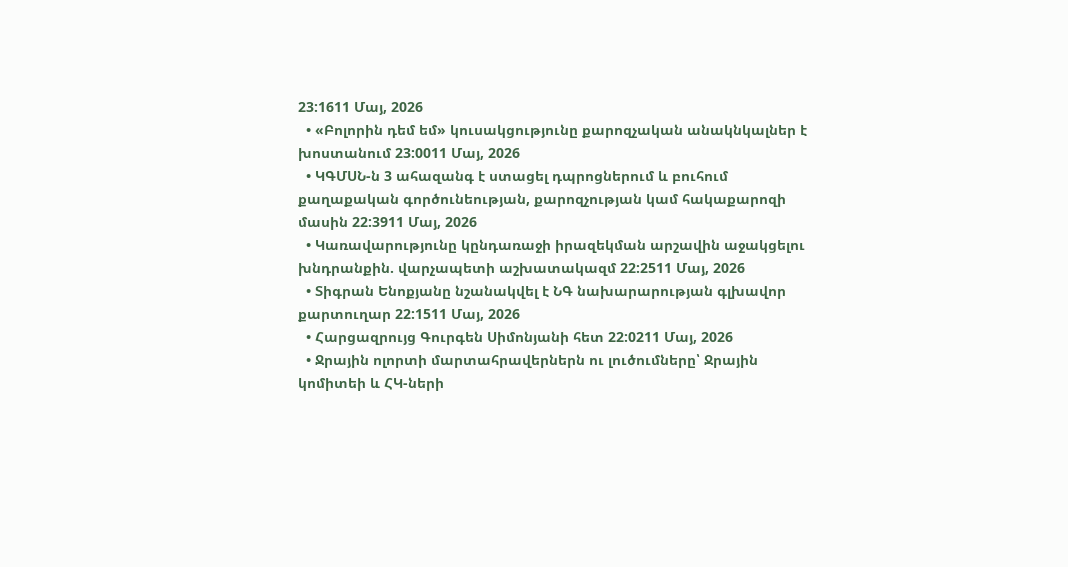23:1611 Մայ, 2026
  • «Բոլորին դեմ եմ» կուսակցությունը քարոզչական անակնկալներ է խոստանում 23:0011 Մայ, 2026
  • ԿԳՄՍՆ-ն 3 ահազանգ է ստացել դպրոցներում և բուհում քաղաքական գործունեության, քարոզչության կամ հակաքարոզի մասին 22:3911 Մայ, 2026
  • Կառավարությունը կընդառաջի իրազեկման արշավին աջակցելու խնդրանքին. վարչապետի աշխատակազմ 22:2511 Մայ, 2026
  • Տիգրան Ենոքյանը նշանակվել է ՆԳ նախարարության գլխավոր քարտուղար 22:1511 Մայ, 2026
  • Հարցազրույց Գուրգեն Սիմոնյանի հետ 22:0211 Մայ, 2026
  • Ջրային ոլորտի մարտահրավերներն ու լուծումները՝ Ջրային կոմիտեի և ՀԿ-ների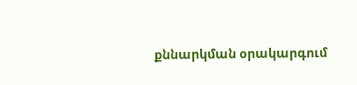քննարկման օրակարգում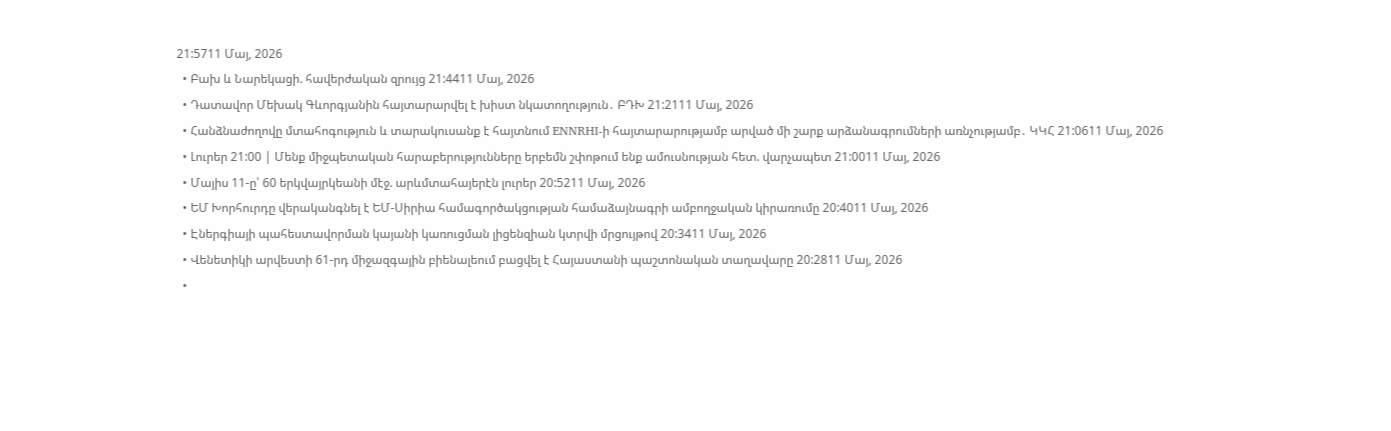21:5711 Մայ, 2026
  • Բախ և Նարեկացի. հավերժական զրույց 21:4411 Մայ, 2026
  • Դատավոր Մեխակ Գևորգյանին հայտարարվել է խիստ նկատողություն․ ԲԴԽ 21:2111 Մայ, 2026
  • Հանձնաժողովը մտահոգություն և տարակուսանք է հայտնում ENNRHI-ի հայտարարությամբ արված մի շարք արձանագրումների առնչությամբ․ ԿԿՀ 21:0611 Մայ, 2026
  • Լուրեր 21:00 | Մենք միջպետական հարաբերությունները երբեմն շփոթում ենք ամուսնության հետ. վարչապետ 21:0011 Մայ, 2026
  • Մայիս 11-ը՝ 60 երկվայրկեանի մէջ. արևմտահայերէն լուրեր 20:5211 Մայ, 2026
  • ԵՄ Խորհուրդը վերականգնել է ԵՄ-Սիրիա համագործակցության համաձայնագրի ամբողջական կիրառումը 20:4011 Մայ, 2026
  • Էներգիայի պահեստավորման կայանի կառուցման լիցենզիան կտրվի մրցույթով 20:3411 Մայ, 2026
  • Վենետիկի արվեստի 61-րդ միջազգային բիենալեում բացվել է Հայաստանի պաշտոնական տաղավարը 20:2811 Մայ, 2026
  •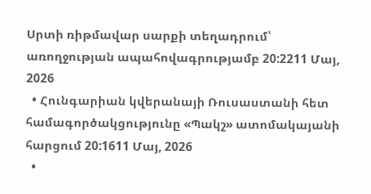Սրտի ռիթմավար սարքի տեղադրում՝ առողջության ապահովագրությամբ 20:2211 Մայ, 2026
  • Հունգարիան կվերանայի Ռուսաստանի հետ համագործակցությունը «Պակշ» ատոմակայանի հարցում 20:1611 Մայ, 2026
  •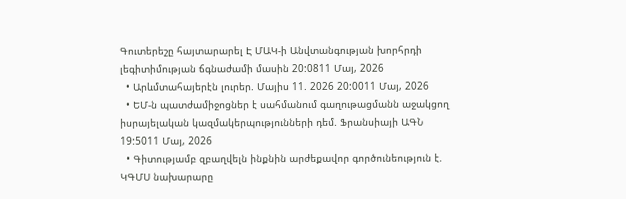Գուտերեշը հայտարարել Է ՄԱԿ-ի Անվտանգության խորհրդի լեգիտիմության ճգնաժամի մասին 20:0811 Մայ, 2026
  • Արևմտահայերէն լուրեր. Մայիս 11. 2026 20:0011 Մայ, 2026
  • ԵՄ-ն պատժամիջոցներ է սահմանում գաղութացմանն աջակցող իսրայելական կազմակերպությունների դեմ. Ֆրանսիայի ԱԳՆ 19:5011 Մայ, 2026
  • Գիտությամբ զբաղվելն ինքնին արժեքավոր գործունեություն է. ԿԳՄՍ նախարարը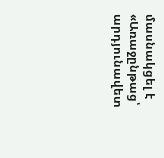մասնակցել է «Առաջընթաց՝ արդյունավետ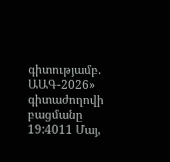գիտությամբ. ԱԱԳ-2026» գիտաժողովի բացմանը 19:4011 Մայ,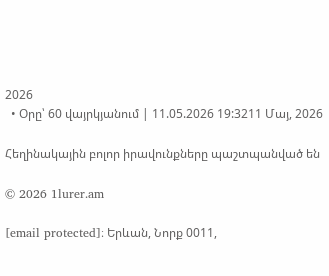2026
  • Օրը՝ 60 վայրկյանում | 11.05.2026 19:3211 Մայ, 2026

Հեղինակային բոլոր իրավունքները պաշտպանված են

© 2026 1lurer.am

[email protected]։ Երևան, Նորք 0011,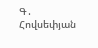Գ․ Հովսեփյան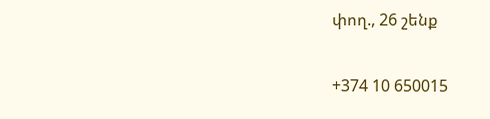փող., 26 շենք

+374 10 650015